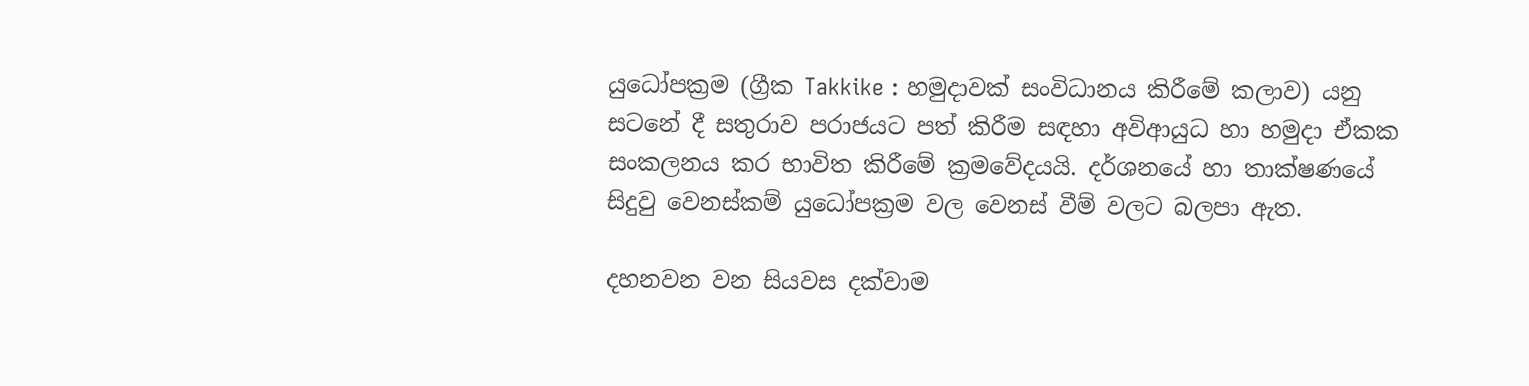යුධෝපක්‍රම (ග්‍රීක Takkike : හමුදාවක් සංවිධානය කිරීමේ කලාව) යනු සටනේ දී සතුරාව පරාජයට පත් කිරීම සඳහා අවිආයුධ හා හමුදා ඒකක සංකලනය කර භාවිත කිරීමේ ක්‍රමවේදයයි. දර්ශනයේ හා තාක්ෂණයේ සිදුවු වෙනස්කම් යුධෝපක්‍රම වල වෙනස් වීම් වලට බලපා ඇත.

දහනවන වන සියවස දක්වාම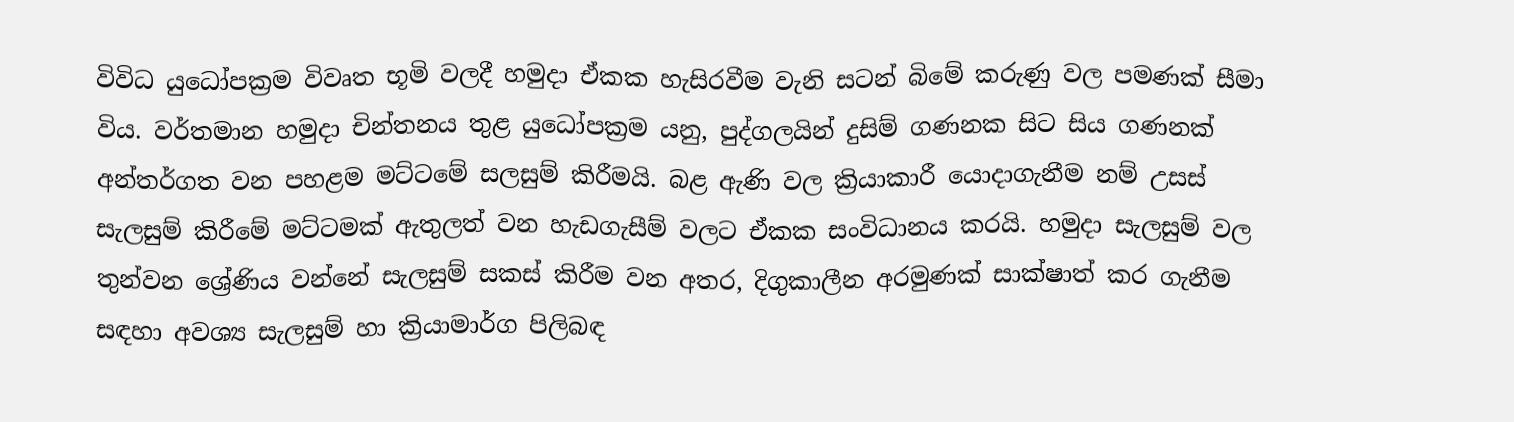විවිධ යුධෝපක්‍රම විවෘත භූමි වලදී හමුදා ඒකක හැසිරවීම වැනි සටන් බිමේ කරුණු වල පමණක් සීමා විය. වර්තමාන හමුදා චින්තනය තුළ යුධෝපක්‍රම යනු, පුද්ගලයින් දුසිම් ගණනක සිට සිය ගණනක් අන්තර්ගත වන පහළම මට්‍ටමේ සලසුම් කිරීමයි. බළ ඇණි වල ක්‍රියාකාරී යොදාගැනීම නම් උසස් සැලසුම් කිරීමේ මට්ටමක් ඇතුලත් වන හැඩගැසීම් වලට ඒකක සංවිධානය කරයි. හමුදා සැලසුම් වල තුන්වන ශ්‍රේණිය වන්නේ සැලසුම් සකස් කිරීම වන අතර, දිගුකාලීන අරමුණක් සාක්ෂාත් කර ගැනීම සඳහා අවශ්‍ය සැලසුම් හා ක්‍රියාමාර්ග පිලිබඳ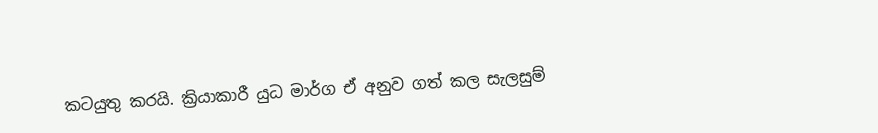කටයුතු කරයි. ක්‍රියාකාරී යුධ මාර්ග ඒ අනුව ගත් කල සැලසුම්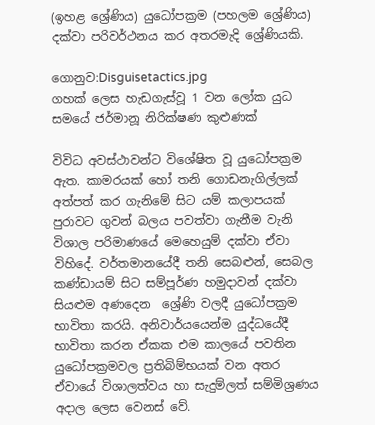(ඉහළ ශ්‍රේණිය) යුධෝපක්‍රම (පහලම ශ්‍රේණිය) දක්වා පරිවර්ථනය කර අතරමැදි ශ්‍රේණියකි.

ගොනුව:Disguisetactics.jpg
ගහක් ලෙස හැඩගැස්වූ 1 වන ලෝක යුධ සමයේ ජර්මානූ නිරික්ෂණ කුළුණක්

විවිධ අවස්ථාවන්ට විශේෂිත වූ යුධෝපක්‍රම ඇත. කාමරයක් හෝ තනි ගොඩනැගිල්ලක් අත්පත් කර ගැනිමේ සිට යම් කලාපයක් පුරාවට ගුවන් බලය පවත්වා ගැනීම වැනි විශාල පරිමාණයේ මෙහෙයුම් දක්වා ඒවා විහිදේ. වර්තමානයේදී තනි සෙබළුන්, සෙබල කණ්ඩායම් සිට සම්පූර්ණ හමුදාවන් දක්වා සියළුම අණදෙන ‍ ශ්‍රේණි වලදී යුධෝපක්‍රම භාවිතා කරයි. අනිවාර්යයෙන්ම යුද්ධයේදී භාවිතා කරන ඒකක එම කාලයේ පවතින යුධෝපක්‍රමවල ප්‍රතිබිම්භයක් වන අතර ඒවායේ විශාලත්වය හා සැදුම්ලත් සම්මිශ්‍රණය අදාල ලෙස වෙනස් වේ.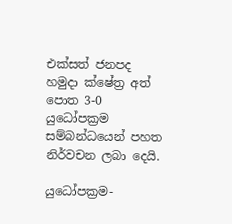එක්සත් ජනපද හමුදා ක්ෂේත්‍ර අත් පොත 3-0 යුධෝපක්‍රම සම්බන්ධයෙන් පහත නිර්වචන ලබා දෙයි.

යුධෝපක්‍රම-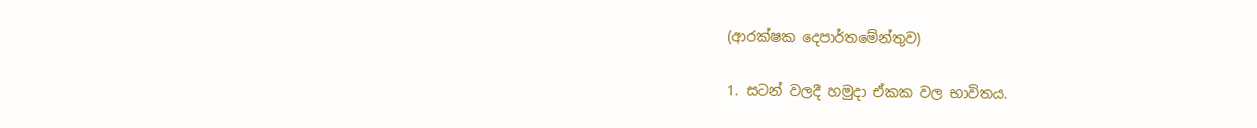(ආරක්ෂක දෙපාර්තමේන්තුව)

1. සටන් වලදී හමුදා ඒකක වල භාවිතය.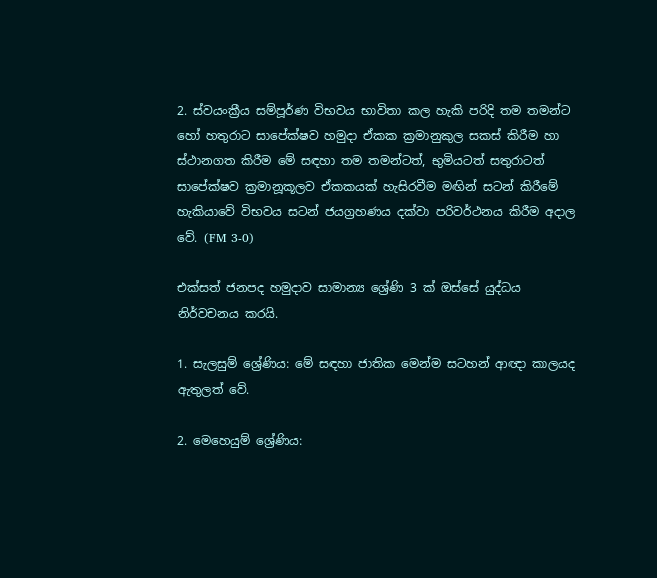2. ස්වයංක්‍රීය සම්පූර්ණ විභවය භාවිතා කල හැකි පරිදි තම තමන්ට හෝ හතුරාට සාපේක්ෂව හමුදා ඒකක ක්‍රමානුකුල සකස් කිරීම හා ස්ථානගත කිරීම මේ සඳහා තම තමන්ටත්, භුමියටත් සතුරාටත් සාපේක්ෂව ක්‍රමානූකූලව ඒකකයක් හැසිරවීම මඟින් සටන් කිරීමේ හැකියාවේ විභවය සටන් ජයග්‍රහණය දක්වා පරිවර්ථනය කිරීම අදාල වේ. (FM 3-0)

එක්සත් ජනපද හමුදාව සාමාන්‍ය ශ්‍රේණි 3 ක් ඔස්සේ යුද්ධය නිර්වචනය කරයි.

1. සැලසුම් ශ්‍රේණිය: මේ සඳහා ජාතික මෙන්ම සටහන් ආඥා කාලයද ඇතුලත් වේ.

2. මෙහෙයුම් ශ්‍රේණිය: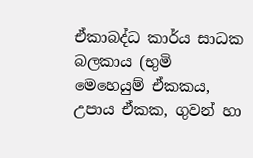ඒකාබද්ධ කාර්ය සාධක බලකාය (භුමි මෙහෙයුම් ඒකකය, උපාය ඒකක, ගුවන් හා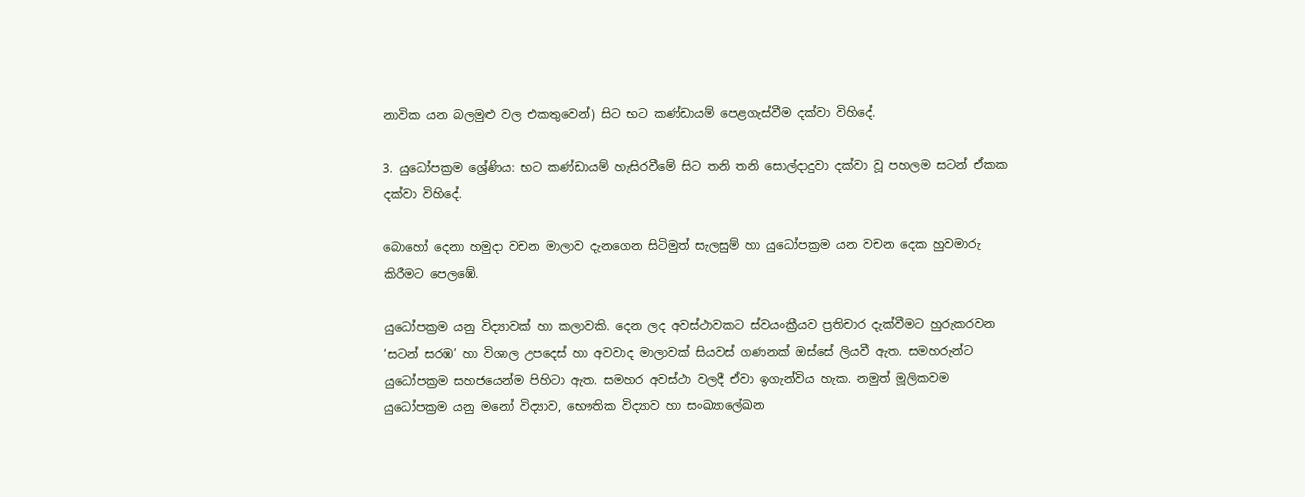නාවික යන බලමුළු වල එකතුවෙන්) සිට භට කණ්ඩායම් පෙළගැස්වීම දක්වා විහිදේ.

3. යුධෝපක්‍රම ශ්‍රේණිය: භට කණ්ඩායම් හැසිරවීමේ සිට තනි තනි ‍සොල්දාදුවා දක්වා වූ පහලම සටන් ඒකක දක්වා විහිදේ.

බොහෝ දෙනා හමුදා වචන මාලාව දැනගෙන සිටිමුත් සැලසුම් හා යුධෝපක්‍රම යන වචන දෙක හුවමාරු කිරීමට පෙලඹේ.

යුධෝපක්‍රම යනු විද්‍යාවක් හා කලාවකි. දෙන ලද අවස්ථාවකට ස්වයංක්‍රීයව ප්‍රතිචාර දැක්වීමට හුරුකරවන ‘සටන් සරඹ’ හා විශාල උපදෙස් හා අවවාද මාලාවක් සියවස් ගණනක් ඔස්සේ ලියවී ඇත. සමහරුන්ට යුධෝපක්‍රම සහ‍ජයෙන්ම පිහිටා ඇත. සමහර අවස්ථා වලදී ඒවා ඉගැන්විය හැක. නමුත් මූලිකවම යුධෝපක්‍රම යනු මනෝ විද්‍යාව, භෞතික විද්‍යාව හා සංඛ්‍යාලේඛන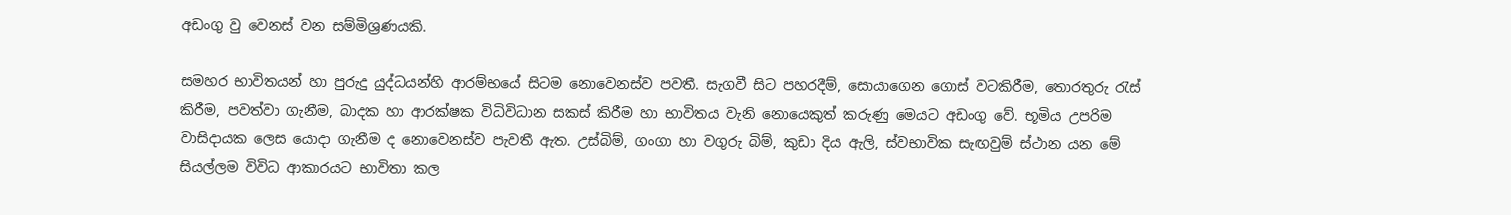අඩංගු වු වෙනස් වන සම්මිශ්‍රණයකි.

සමහර භාවිතයන් හා පුරුදු යුද්ධයන්හි ආරම්භ‍යේ සිටම නොවෙනස්ව පවතී. සැගවී සිට පහරදීම්, සොයාගෙන ගොස් වටකිරීම, තොරතුරු රැස් කිරීම, පවත්වා ගැනීම, බාදක හා ආරක්ෂක විධිවිධාන සකස් කිරීම හා භාවිතය වැනි නොයෙකුත් කරුණු මෙයට අඩංගු වේ. භූමිය උපරිම වාසිදායක ලෙස යොදා ගැනීම ද නොවෙනස්ව පැවතී ඇත. උස්බිම්, ගංගා හා වගුරු බිම්, කුඩා දිය ඇලි, ස්වභාවික සැඟවුම් ස්ථාන යන මේ සියල්ලම විවිධ ආකාරයට භාවිතා කල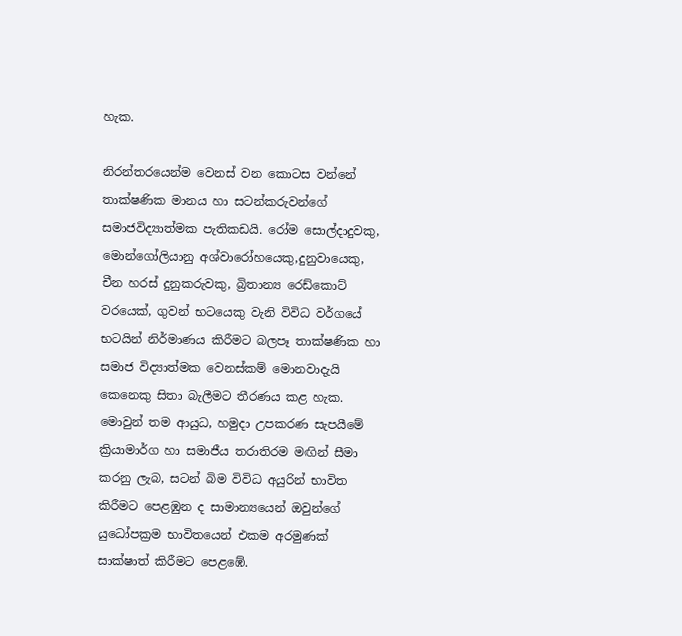හැක.

නිරන්තරයෙන්ම වෙනස් වන කොටස වන්නේ තාක්ෂණික මානය හා සටන්කරුවන්ගේ සමාජවිද්‍යාත්මක පැතිකඩයි. රෝම සොල්දාදුවකු, මොන්ගෝලියානු අශ්වාරෝහයෙකු,දුනුවායෙකු, චීන හරස් දුනුකරුවකු, බ්‍රිතාන්‍ය රෙඩ්කොට් වරයෙක්, ගුවන් භටයෙකු වැනි විවිධ වර්ගයේ භටයින් නිර්මාණය කිරීමට බලපෑ තාක්ෂණික හා සමාජ විද්‍යාත්මක වෙනස්කම් මොනවාදැයි කෙනෙකු සිතා බැලීමට තීරණය කළ හැක. මොවුන් තම ආයුධ, හමුදා උපකරණ සැපයීමේ ක්‍රියාමාර්ග හා සමාජීය තරාතිරම මඟින් සීමා කරනු ලැබ, සටන් බිම විවිධ අයුරින් භාවිත කිරීමට පෙළඹුන ද සාමාන්‍යයෙන් ඔවුන්ගේ යුධෝපක්‍රම භාවිතයෙන් එකම අරමුණක් සාක්ෂාත් කිරීමට පෙළඹේ.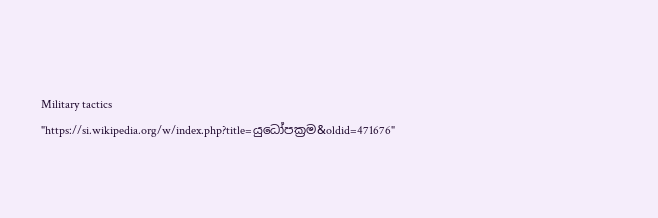Military tactics
"https://si.wikipedia.org/w/index.php?title=යුධෝපක්‍රම&oldid=471676"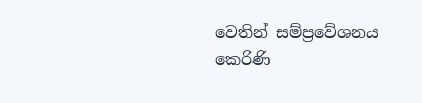වෙතින් සම්ප්‍රවේශනය කෙරිණි